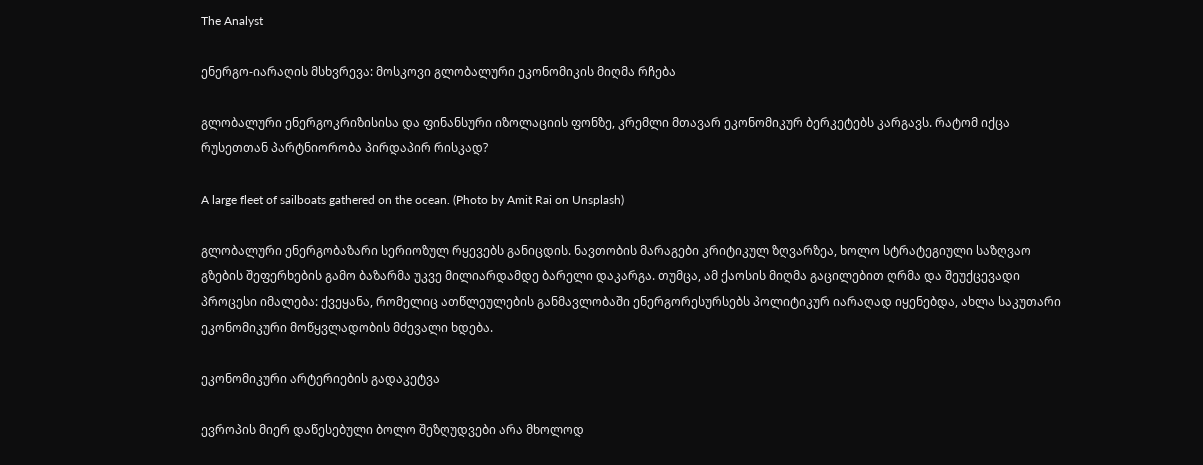The Analyst

ენერგო-იარაღის მსხვრევა: მოსკოვი გლობალური ეკონომიკის მიღმა რჩება

გლობალური ენერგოკრიზისისა და ფინანსური იზოლაციის ფონზე, კრემლი მთავარ ეკონომიკურ ბერკეტებს კარგავს. რატომ იქცა რუსეთთან პარტნიორობა პირდაპირ რისკად?

A large fleet of sailboats gathered on the ocean. (Photo by Amit Rai on Unsplash)

გლობალური ენერგობაზარი სერიოზულ რყევებს განიცდის. ნავთობის მარაგები კრიტიკულ ზღვარზეა, ხოლო სტრატეგიული საზღვაო გზების შეფერხების გამო ბაზარმა უკვე მილიარდამდე ბარელი დაკარგა. თუმცა, ამ ქაოსის მიღმა გაცილებით ღრმა და შეუქცევადი პროცესი იმალება: ქვეყანა, რომელიც ათწლეულების განმავლობაში ენერგორესურსებს პოლიტიკურ იარაღად იყენებდა, ახლა საკუთარი ეკონომიკური მოწყვლადობის მძევალი ხდება.

ეკონომიკური არტერიების გადაკეტვა

ევროპის მიერ დაწესებული ბოლო შეზღუდვები არა მხოლოდ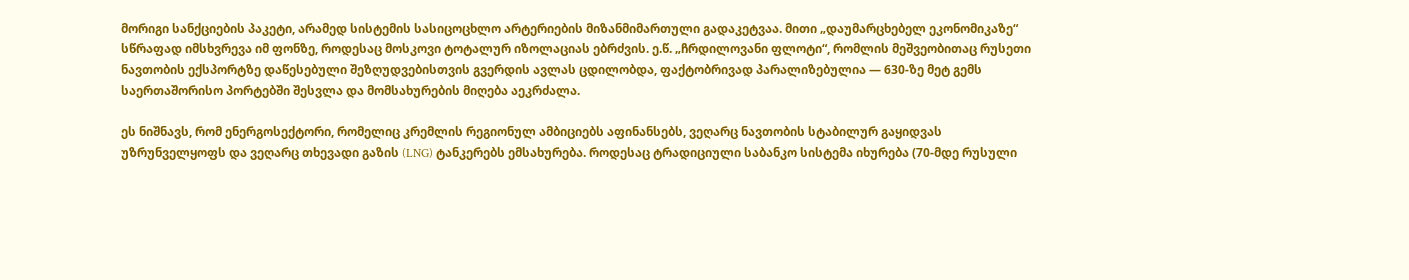მორიგი სანქციების პაკეტი, არამედ სისტემის სასიცოცხლო არტერიების მიზანმიმართული გადაკეტვაა. მითი „დაუმარცხებელ ეკონომიკაზე“ სწრაფად იმსხვრევა იმ ფონზე, როდესაც მოსკოვი ტოტალურ იზოლაციას ებრძვის. ე.წ. „ჩრდილოვანი ფლოტი“, რომლის მეშვეობითაც რუსეთი ნავთობის ექსპორტზე დაწესებული შეზღუდვებისთვის გვერდის ავლას ცდილობდა, ფაქტობრივად პარალიზებულია — 630-ზე მეტ გემს საერთაშორისო პორტებში შესვლა და მომსახურების მიღება აეკრძალა.

ეს ნიშნავს, რომ ენერგოსექტორი, რომელიც კრემლის რეგიონულ ამბიციებს აფინანსებს, ვეღარც ნავთობის სტაბილურ გაყიდვას უზრუნველყოფს და ვეღარც თხევადი გაზის (LNG) ტანკერებს ემსახურება. როდესაც ტრადიციული საბანკო სისტემა იხურება (70-მდე რუსული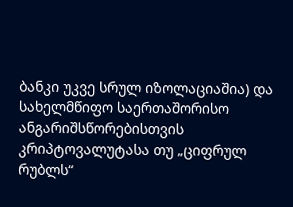ბანკი უკვე სრულ იზოლაციაშია) და სახელმწიფო საერთაშორისო ანგარიშსწორებისთვის კრიპტოვალუტასა თუ „ციფრულ რუბლს“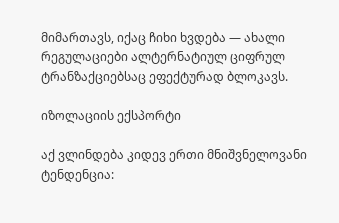მიმართავს, იქაც ჩიხი ხვდება — ახალი რეგულაციები ალტერნატიულ ციფრულ ტრანზაქციებსაც ეფექტურად ბლოკავს.

იზოლაციის ექსპორტი

აქ ვლინდება კიდევ ერთი მნიშვნელოვანი ტენდენცია: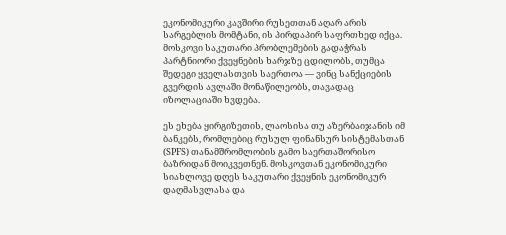ეკონომიკური კავშირი რუსეთთან აღარ არის სარგებლის მომტანი, ის პირდაპირ საფრთხედ იქცა. მოსკოვი საკუთარი პრობლემების გადაჭრას პარტნიორი ქვეყნების ხარჯზე ცდილობს, თუმცა შედეგი ყველასთვის საერთოა — ვინც სანქციების გვერდის ავლაში მონაწილეობს, თავადაც იზოლაციაში ხვდება.

ეს ეხება ყირგიზეთის, ლაოსისა თუ აზერბაიჯანის იმ ბანკებს, რომლებიც რუსულ ფინანსურ სისტემასთან (SPFS) თანამშრომლობის გამო საერთაშორისო ბაზრიდან მოიკვეთნენ. მოსკოვთან ეკონომიკური სიახლოვე დღეს საკუთარი ქვეყნის ეკონომიკურ დაღმასვლასა და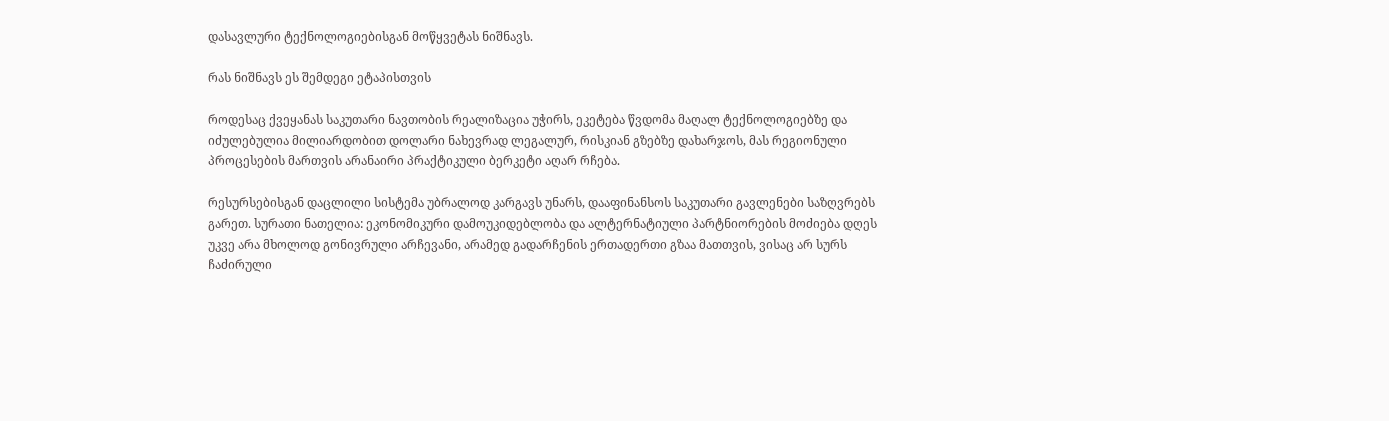დასავლური ტექნოლოგიებისგან მოწყვეტას ნიშნავს.

რას ნიშნავს ეს შემდეგი ეტაპისთვის

როდესაც ქვეყანას საკუთარი ნავთობის რეალიზაცია უჭირს, ეკეტება წვდომა მაღალ ტექნოლოგიებზე და იძულებულია მილიარდობით დოლარი ნახევრად ლეგალურ, რისკიან გზებზე დახარჯოს, მას რეგიონული პროცესების მართვის არანაირი პრაქტიკული ბერკეტი აღარ რჩება.

რესურსებისგან დაცლილი სისტემა უბრალოდ კარგავს უნარს, დააფინანსოს საკუთარი გავლენები საზღვრებს გარეთ. სურათი ნათელია: ეკონომიკური დამოუკიდებლობა და ალტერნატიული პარტნიორების მოძიება დღეს უკვე არა მხოლოდ გონივრული არჩევანი, არამედ გადარჩენის ერთადერთი გზაა მათთვის, ვისაც არ სურს ჩაძირული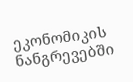ეკონომიკის ნანგრევებში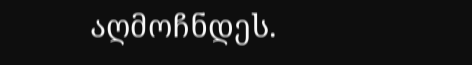აღმოჩნდეს.